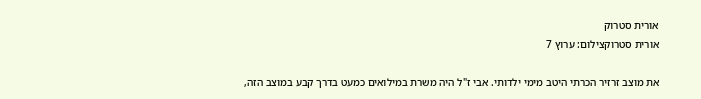אורית סטרוק
אורית סטרוקצילום: ערוץ 7

את מוצב זרזיר הכרתי היטב מימי ילדותי. אבי ז"ל היה משרת במילואים כמעט בדרך קבע במוצב הזה,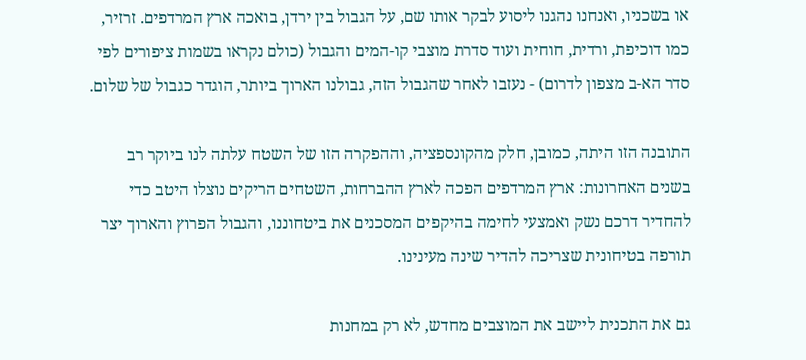או בשכניו, ואנחנו נהגנו ליסוע לבקר אותו שם, על הגבול בין ירדן, בואכה ארץ המרדפים. זרזיר, כמו דוכיפת, ורדית, חוחית ועוד סדרת מוצבי קו-המים והגבול (כולם נקראו בשמות ציפורים לפי סדר הא-ב מצפון לדרום) - נעזבו לאחר שהגבול הזה, גבולנו הארוך ביותר, הוגדר כגבול של שלום.

התובנה הזו היתה, כמובן, חלק מהקונספציה, וההפקרה הזו של השטח עלתה לנו ביוקר רב בשנים האחרונות: ארץ המרדפים הפכה לארץ ההברחות, השטחים הריקים נוצלו היטב כדי להחדיר דרכם נשק ואמצעי לחימה בהיקפים המסכנים את ביטחוננו, והגבול הפרוץ והארוך יצר תורפה בטיחונית שצריכה להדיר שינה מעינינו.

גם את התכנית ליישב את המוצבים מחדש, לא רק במחנות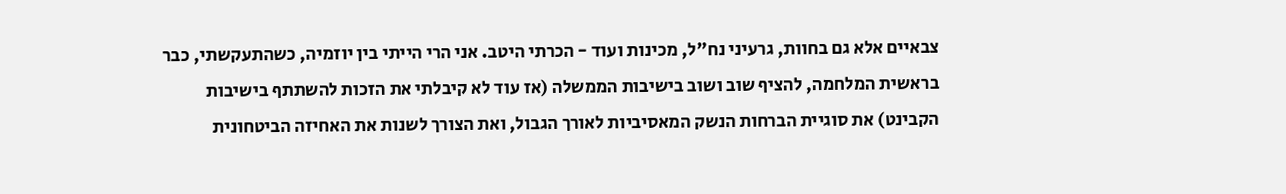צבאיים אלא גם בחוות, גרעיני נח"ל, מכינות ועוד - הכרתי היטב. אני הרי הייתי בין יוזמיה, כשהתעקשתי, כבר בראשית המלחמה, להציף שוב ושוב בישיבות הממשלה (אז עוד לא קיבלתי את הזכות להשתתף בישיבות הקבינט) את סוגיית הברחות הנשק המאסיביות לאורך הגבול, ואת הצורך לשנות את האחיזה הביטחונית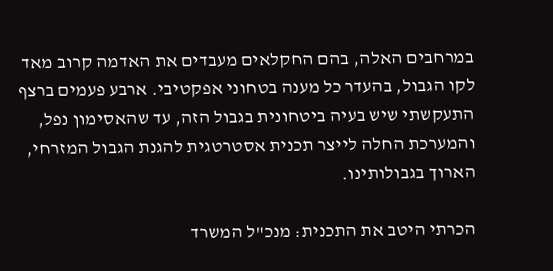במרחבים האלה, בהם החקלאים מעבדים את האדמה קרוב מאד לקו הגבול, בהעדר כל מענה בטחוני אפקטיבי. ארבע פעמים ברצף התעקשתי שיש בעיה ביטחונית בגבול הזה, עד שהאסימון נפל, והמערכת החלה לייצר תכנית אסטרטגית להגנת הגבול המזרחי, הארוך בגבולותינו.

הכרתי היטב את התכנית: מנכ"ל המשרד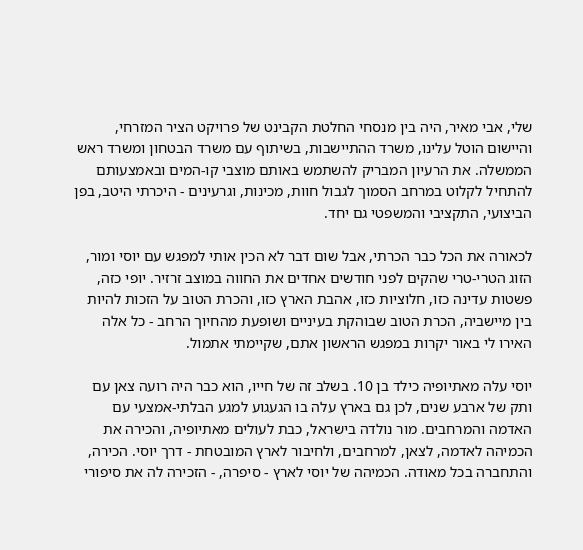שלי, אבי מאיר, היה בין מנסחי החלטת הקבינט של פרויקט הציר המזרחי, והיישום הוטל עלינו, משרד ההתיישבות, בשיתוף עם משרד הבטחון ומשרד ראש הממשלה. את הרעיון המבריק להשתמש באותם מוצבי קו-המים ובאמצעותם להתחיל לקלוט במרחב הסמוך לגבול חוות, מכינות, וגרעינים - היכרתי היטב, בפן הביצועי, התקציבי והמשפטי גם יחד.

לכאורה את הכל כבר הכרתי, אבל שום דבר לא הכין אותי למפגש עם יוסי ומור, הזוג הטרי-טרי שהקים לפני חודשים אחדים את החווה במוצב זרזיר. יופי כזה, פשטות עדינה כזו, חלוציות כזו, אהבת הארץ כזו, והכרת הטוב על הזכות להיות בין מיישביה, הכרת הטוב שבוהקת בעיניים ושופעת מהחיוך הרחב - כל אלה האירו לי באור יקרות במפגש הראשון אתם, שקיימתי אתמול.

יוסי עלה מאתיופיה כילד בן 10. בשלב זה של חייו, הוא כבר היה רועה צאן עם ותק של ארבע שנים, לכן גם בארץ עלה בו הגעגוע למגע הבלתי-אמצעי עם האדמה והמרחבים. מור נולדה בישראל, כבת לעולים מאתיופיה, והכירה את הכמיהה לאדמה, לצאן, למרחבים, ולחיבור לארץ המובטחת - דרך יוסי. הכירה, והתחברה בכל מאודה. הכמיהה של יוסי לארץ - סיפרה, - הזכירה לה את סיפורי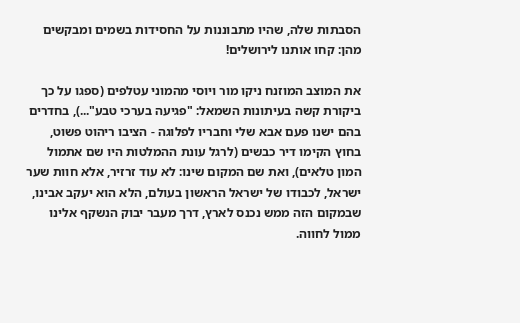הסבתות שלה, שהיו מתבוננות על החסידות בשמים ומבקשים מהן: קחו אותנו לירושלים!

את המוצב המוזנח ניקו מור ויוסי מהמוני עטלפים (ספגו על כך ביקורת קשה בעיתונות השמאל: "פגיעה בערכי טבע"...), בחדרים בהם ישנו פעם אבא שלי וחבריו לפלוגה - הציבו ריהוט פשוט, בחוץ הקימו דיר כבשים (לרגל עונת ההמלטות היו שם אתמול המון טלאים), ואת שם המקום שינו: לא עוד זרזיר, אלא חוות שער ישראל, לכבודו של ישראל הראשון בעולם, הלא הוא יעקב אבינו, שבמקום הזה ממש נכנס לארץ, דרך מעבר יבוק הנשקף אלינו ממול לחווה.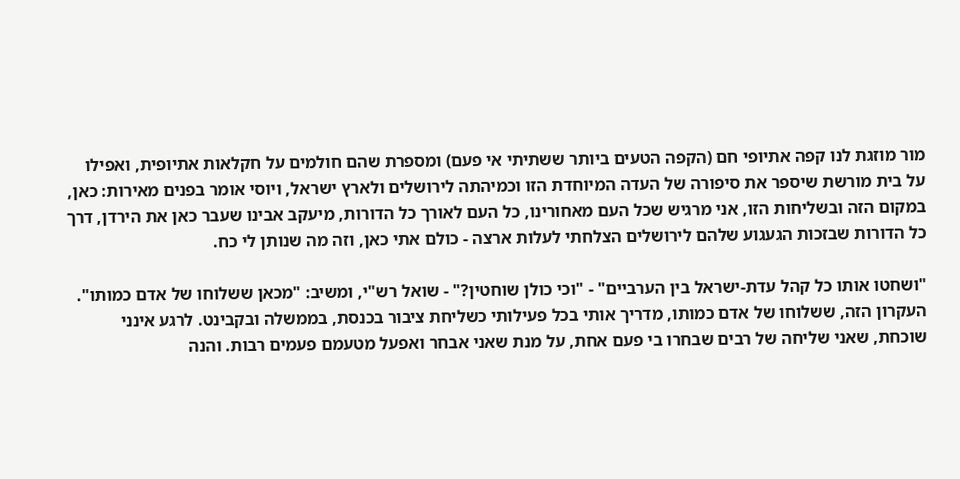מור מוזגת לנו קפה אתיופי חם (הקפה הטעים ביותר ששתיתי אי פעם) ומספרת שהם חולמים על חקלאות אתיופית, ואפילו על בית מורשת שיספר את סיפורה של העדה המיוחדת הזו וכמיהתה לירושלים ולארץ ישראל, ויוסי אומר בפנים מאירות: כאן, במקום הזה ובשליחות הזו, אני מרגיש שכל העם מאחורינו, כל העם לאורך כל הדורות, מיעקב אבינו שעבר כאן את הירדן, דרך כל הדורות שבזכות הגעגוע שלהם לירושלים הצלחתי לעלות ארצה - כולם אתי כאן, וזה מה שנותן לי כח.

"ושחטו אותו כל קהל עדת-ישראל בין הערביים" - "וכי כולן שוחטין?" - שואל רש"י, ומשיב: "מכאן ששלוחו של אדם כמותו". העקרון הזה, ששלוחו של אדם כמותו, מדריך אותי בכל פעילותי כשליחת ציבור בכנסת, בממשלה ובקבינט. לרגע אינני שוכחת, שאני שליחה של רבים שבחרו בי פעם אחת, על מנת שאני אבחר ואפעל מטעמם פעמים רבות. והנה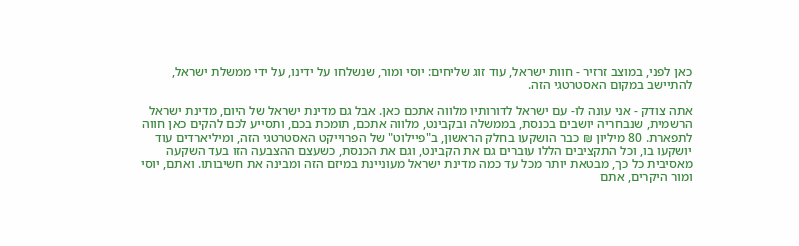כאן לפני, במוצב זרזיר - חוות ישראל, עוד זוג שליחים: יוסי ומור, שנשלחו על ידינו, על ידי ממשלת ישראל, להתיישב במקום האסטרטגי הזה.

אתה צודק - אני עונה לו- עם ישראל לדורותיו מלווה אתכם כאן. אבל גם מדינת ישראל של היום, מדינת ישראל הרשמית, שנבחריה יושבים בכנסת, בממשלה ובקבינט, מלווה אתכם, תומכת בכם, ותסייע לכם להקים כאן חווה לתפארת. 80 מיליון ₪ כבר הושקעו בחלק הראשון, ב"פיילוט" של הפרוייקט האסטרטגי הזה, ומיליארדים עוד יושקעו בו, וכל התקציבים הללו עוברים גם את הקבינט, וגם את הכנסת, כשעצם ההצבעה הזו בעד השקעה מאסיבית כל כך, מבטאת יותר מכל עד כמה מדינת ישראל מעוניינת במיזם הזה ומבינה את חשיבותו. ואתם, יוסי ומור היקרים, אתם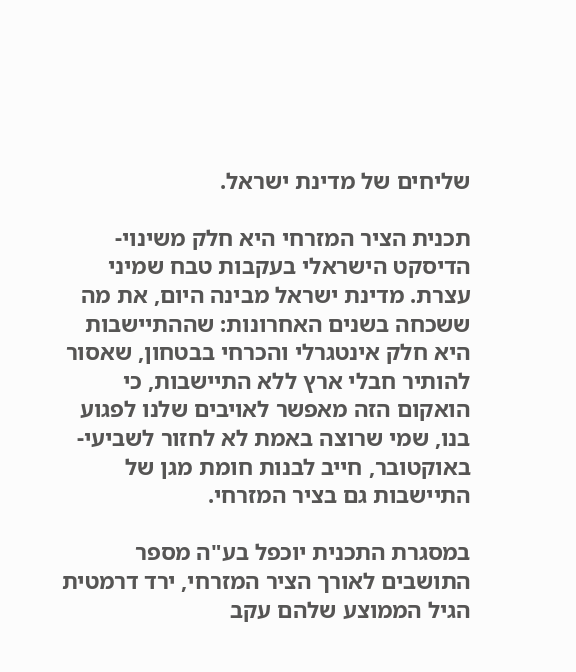שליחים של מדינת ישראל.

תכנית הציר המזרחי היא חלק משינוי-הדיסקט הישראלי בעקבות טבח שמיני עצרת. מדינת ישראל מבינה היום, את מה ששכחה בשנים האחרונות: שההתיישבות היא חלק אינטגרלי והכרחי בבטחון, שאסור להותיר חבלי ארץ ללא התיישבות, כי הואקום הזה מאפשר לאויבים שלנו לפגוע בנו, שמי שרוצה באמת לא לחזור לשביעי-באוקטובר, חייב לבנות חומת מגן של התיישבות גם בציר המזרחי.

במסגרת התכנית יוכפל בע"ה מספר התושבים לאורך הציר המזרחי, ירד דרמטית הגיל הממוצע שלהם עקב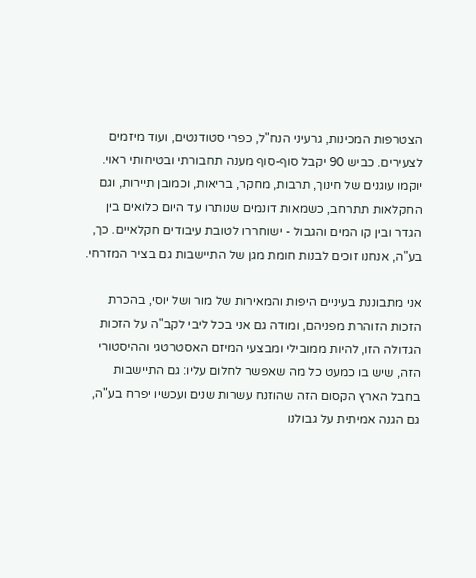הצטרפות המכינות, גרעיני הנח"ל, כפרי סטודנטים, ועוד מיזמים לצעירים. כביש 90 יקבל סוף-סוף מענה תחבורתי ובטיחותי ראוי. יוקמו עוגנים של חינוך, תרבות, מחקר, בריאות, וכמובן תיירות, וגם החקלאות תתרחב, כשמאות דונמים שנותרו עד היום כלואים בין הגדר ובין קו המים והגבול - ישוחררו לטובת עיבודים חקלאיים. כך, בע"ה, אנחנו זוכים לבנות חומת מגן של התיישבות גם בציר המזרחי.

אני מתבוננת בעיניים היפות והמאירות של מור ושל יוסי, בהכרת הזכות הזוהרת מפניהם, ומודה גם אני בכל ליבי לקב"ה על הזכות הגדולה הזו, להיות ממובילי ומבצעי המיזם האסטרטגי וההיסטורי הזה, שיש בו כמעט כל מה שאפשר לחלום עליו: גם התיישבות בחבל הארץ הקסום הזה שהוזנח עשרות שנים ועכשיו יפרח בע"ה, גם הגנה אמיתית על גבולנו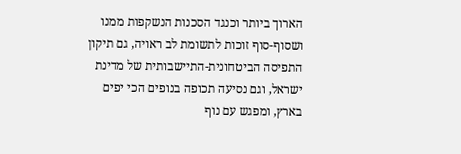הארוך ביותר וכנגד הסכנות הנשקפות ממנו ושסוף-סוף זוכות לתשומת לב ראויה, גם תיקון התפיסה הביטחונית-התיישבותית של מדינת ישראל, וגם נסיעה תכופה בנופים הכי יפים בארץ, ומפגש עם נוף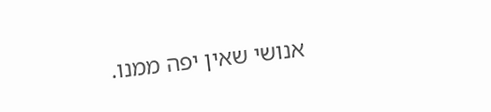אנושי שאין יפה ממנו.